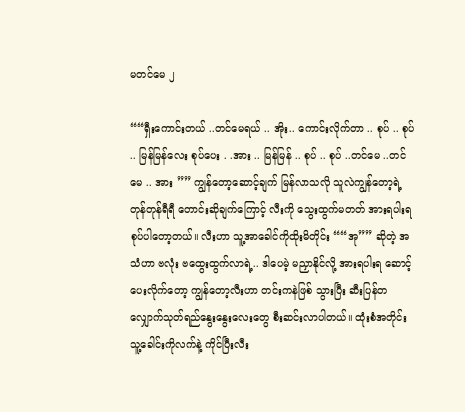မတင်မေ ၂

““ရှီးကောင်းတယ် ..တင်မေရယ် .. အိုး.. ကောင်းလိုက်တာ .. စုပ် .. စုပ် .. မြန်မြန်လေး စုပ်ပေး . .အား .. မြန်မြန် .. စုပ် .. စုပ် ..တင်မေ ..တင်မေ .. အား ”” ကျွန်တော့ဆောင့်ချက် မြန်လာသလို သူလဲကျွန်တော့ရဲ့ တုန်တုန်ရီရီ တောင်းဆိုချက်ကြောင့် လီးကို သွေးထွက်မတတ် အားရပါးရ စုပ်ပါတော့တယ်။ လီးဟာ သူ့အာခေါင်ကိုထိုးမိတိုင်း ““အု”” ဆိုတဲ့ အသံဟာ ဗလုံး ဗထွေးထွက်လာရဲ့.. ဒါပေမဲ့ မညှာနိုင်လို့ အားရပါးရ ဆောင့်ပေးလိုက်တော့ ကျွန်တော့လီးဟာ တင်းကနဲဖြစ် သွားပြီး ဆီးပြန်တလျှောက်သုတ်ရည်နွေးနွေးလေးတွေ စီးဆင်းလာပါတယ်။ ထုံးစံအတိုင်း သူ့ခေါင်းကိုလက်နဲ့ ကိုင်ပြီးလီး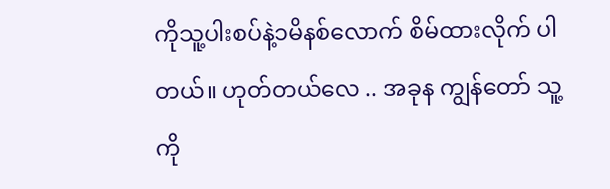ကိုသူ့ပါးစပ်နဲ့၁မိနစ်လောက် စိမ်ထားလိုက် ပါတယ်။ ဟုတ်တယ်လေ .. အခုန ကျွန်တော် သူ့ကို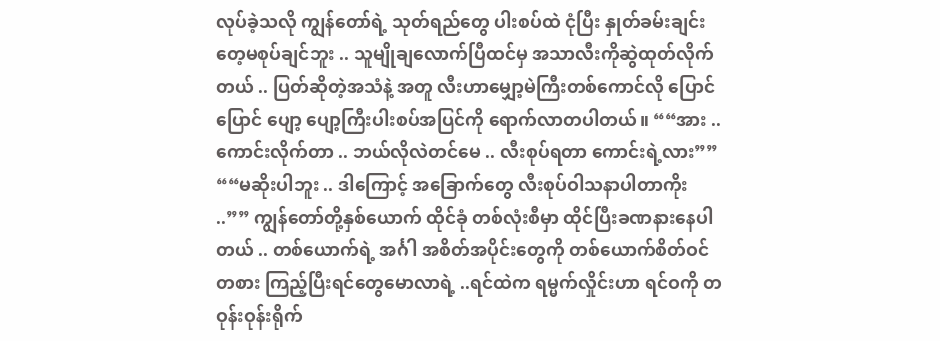လုပ်ခဲ့သလို ကျွန်တော်ရဲ့ သုတ်ရည်တွေ ပါးစပ်ထဲ ငုံပြီး နှုတ်ခမ်းချင်းတေ့မစုပ်ချင်ဘူး .. သူမျိုချလောက်ပြီထင်မှ အသာလီးကိုဆွဲထုတ်လိုက်တယ် .. ပြတ်ဆိုတဲ့အသံနဲ့ အတူ လီးဟာမျှော့မဲကြီးတစ်ကောင်လို ပြောင်ပြောင် ပျော့ ပျော့ကြီးပါးစပ်အပြင်ကို ရောက်လာတပါတယ်။ ““အား .. ကောင်းလိုက်တာ .. ဘယ်လိုလဲတင်မေ .. လီးစုပ်ရတာ ကောင်းရဲ့လား”” ““မဆိုးပါဘူး .. ဒါကြောင့် အခြောက်တွေ လီးစုပ်ဝါသနာပါတာကိုး ..”” ကျွန်တော်တို့နှစ်ယောက် ထိုင်ခုံ တစ်လုံးစီမှာ ထိုင်ပြီးခဏနားနေပါတယ် .. တစ်ယောက်ရဲ့ အင်္ဂါ အစိတ်အပိုင်းတွေကို တစ်ယောက်စိတ်ဝင်တစား ကြည့်ပြီးရင်တွေမောလာရဲ့ ..ရင်ထဲက ရမ္မက်လှိုင်းဟာ ရင်ဝကို တဝုန်းဝုန်းရိုက်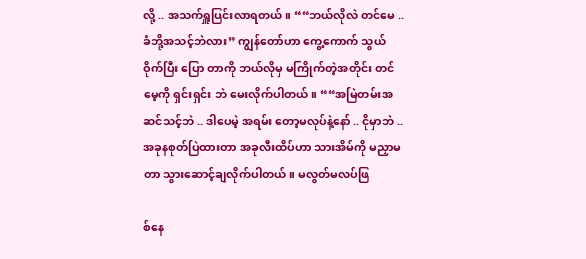လို့ .. အသက်ရှူပြင်းလာရတယ်။ ““ဘယ်လိုလဲ တင်မေ .. ခံဘို့အသင့်ဘဲလား” ကျွန်တော်ဟာ ကွေ့ကောက် သွယ်ဝိုက်ပြီး ပြော တာကို ဘယ်လိုမှ မကြိုက်တဲ့အတိုင်း တင်မေ့ကို ရှင်းရှင်း ဘဲ မေးလိုက်ပါတယ်။ ““အမြဲတမ်းအဆင်သင့်ဘဲ .. ဒါပေမဲ့ အရမ်း တော့မလုပ်နဲ့နော် .. ငိုမှာဘဲ .. အခုနစုတ်ပြဲထားတာ အခုလီးထိပ်ဟာ သားအိမ်ကို မညှာမတာ သွားဆောင့်ချလိုက်ပါတယ်။ မလွတ်မလပ်ဖြ

စ်နေ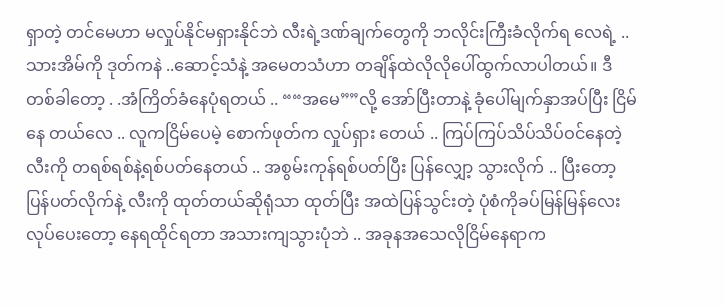ရှာတဲ့ တင်မေဟာ မလှုပ်နိုင်မရှားနိုင်ဘဲ လီးရဲ့ဒဏ်ချက်တွေကို ဘလိုင်းကြီးခံလိုက်ရ လေရဲ့ .. သားအိမ်ကို ဒုတ်ကနဲ ..ဆောင့်သံနဲ့ အမေတသံဟာ တချိန်ထဲလိုလိုပေါ်ထွက်လာပါတယ်။ ဒီတစ်ခါတော့ . .အံကြိတ်ခံနေပုံရတယ် .. ““အမေ””လို့ အော်ပြီးတာနဲ့ ခုံပေါ်မျက်နှာအပ်ပြီး ငြိမ်နေ တယ်လေ .. လူကငြိမ်ပေမဲ့ စောက်ဖုတ်က လှုပ်ရှား တေယ် .. ကြပ်ကြပ်သိပ်သိပ်ဝင်နေတဲ့ လီးကို တရစ်ရစ်နဲ့ရစ်ပတ်နေတယ် .. အစွမ်းကုန်ရစ်ပတ်ပြီး ပြန်လျှော့ သွားလိုက် .. ပြီးတော့ ပြန်ပတ်လိုက်နဲ့ လီးကို ထုတ်တယ်ဆိုရုံသာ ထုတ်ပြီး အထဲပြန်သွင်းတဲ့ ပုံစံကိုခပ်မြန်မြန်လေး လုပ်ပေးတော့ နေရထိုင်ရတာ အသားကျသွားပုံဘဲ .. အခုနအသေလိုငြိမ်နေရာက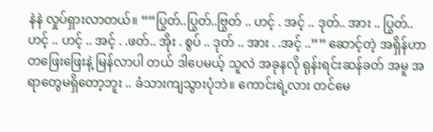နဲနဲ လှုပ်ရှားလာတယ်။ ““ပြွတ်..ပြွတ်..ဗြွတ် .. ဟင့် . အင့် .. ဒုတ်.. အား .. ပြွတ်.. ဟင့် .. ဟင့် .. အင့် . .ဖတ်.. အိုး . စွပ် .. ဒုတ် .. အား . .အင့် ..”” ဆောင့်တဲ့ အရှိန်ဟာ တဖြေးဖြေးနဲ့ မြန်လာပါ တယ် ဒါပေမယ့် သူလဲ အခုနလို ရုန်းရင်းဆန်ခတ် အမူ အရာတွေမရှိတော့ဘူး .. ခံသားကျသွားပုံဘဲ။ ကောင်းရဲ့လား တင်မေ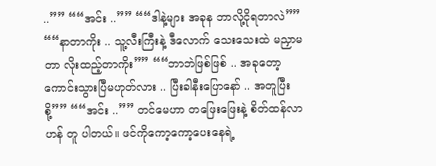..”” ““အင်း ..”” ““ဒါနဲ့များ အခုန ဘာလို့ငိုရတာလဲ”” ““နာတာကိုး .. သူ့လီးကြီးနဲ့ ဒီလောက် သေးသေးထဲ မညှာမတာ လိုးထည့်တာကိုး”” ““ဘာဘဲဖြစ်ဖြစ် .. အခုတော့ ကောင်းသွားပြီမဟုတ်လား .. ပြီးခါနီးပြောနော် .. အတူပြီးစို့”” ““အင်း ..”” တင်မေဟာ တဖြေးဖြေးနဲ့ စိတ်ထန်လာဟန် တူ ပါတယ်။ ဖင်ကိုကော့ကော့ပေးနေရဲ့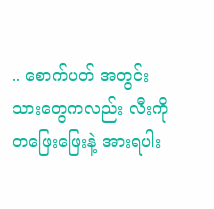.. စောက်ပတ် အတွင်းသားတွေကလည်း လီးကို တဖြေးဖြေးနဲ့ အားရပါး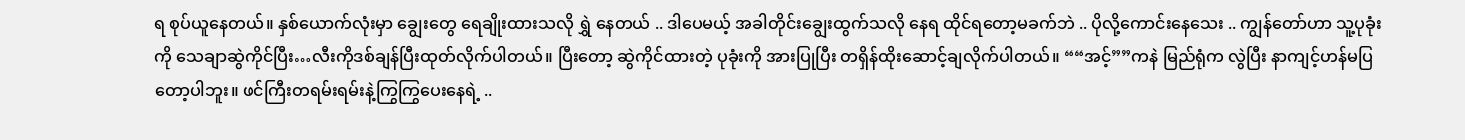ရ စုပ်ယူနေတယ်။ နှစ်ယောက်လုံးမှာ ချွေးတွေ ရေချိုးထားသလို ရွှဲ နေတယ် .. ဒါပေမယ့် အခါတိုင်းချွေးထွက်သလို နေရ ထိုင်ရတော့မခက်ဘဲ .. ပိုလို့ကောင်းနေသေး .. ကျွန်တော်ဟာ သူ့ပုခုံးကို သေချာဆွဲကိုင်ပြီး…လီးကိုဒစ်ချန်ပြီးထုတ်လိုက်ပါတယ်။ ပြီးတော့ ဆွဲကိုင်ထားတဲ့ ပုခုံးကို အားပြုပြီး တရှိန်ထိုးဆောင့်ချလိုက်ပါတယ်။ ““အင့်””ကနဲ မြည်ရုံက လွဲပြီး နာကျင့်ဟန်မပြတော့ပါဘူး။ ဖင်ကြီးတရမ်းရမ်းနဲ့ကြွကြွပေးနေရဲ့ ..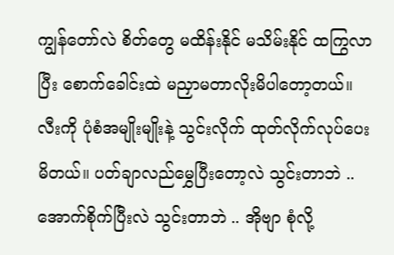ကျွန်တော်လဲ စိတ်တွေ မထိန်းနိုင် မသိမ်းနိုင် ထကြွလာပြီး စောက်ခေါင်းထဲ မညှာမတာလိုးမိပါတော့တယ်။ လီးကို ပုံစံအမျိုးမျိုးနဲ့ သွင်းလိုက် ထုတ်လိုက်လုပ်ပေးမိတယ်။ ပတ်ချာလည်မွှေပြီးတော့လဲ သွင်းတာဘဲ .. အောက်စိုက်ပြီးလဲ သွင်းတာဘဲ .. အိုဗျာ စုံလို့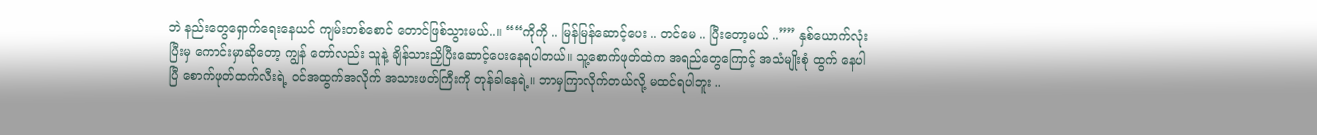ဘဲ နည်းတွေရှောက်ရေးနေယင် ကျမ်းတစ်စောင် တောင်ဖြစ်သွားမယ်..။ ““ကိုကို .. မြန်မြန်ဆောင့်ပေး .. တင်မေ .. ပြီးတော့မယ် ..”” နှစ်ယောက်လုံးပြီးမှ ကောင်းမှာဆိုတော့ ကျွန် တော်လည်း သူနဲ့ ချိန်သားညှိပြီးဆောင့်ပေးနေရပါတယ်။ သူ့စောက်ဖုတ်ထဲက အရည်တွေကြောင့် အသံမျိုးစုံ ထွက် နေပါပြီ စောက်ဖုတ်ထက်လီးရဲ့ ဝင်အထွက်အလိုက် အသားဖတ်ကြီးကို တုန်ခါနေရဲ့။ ဘာမှကြာလိုက်တယ်လို့ မထင်ရပါဘူး ..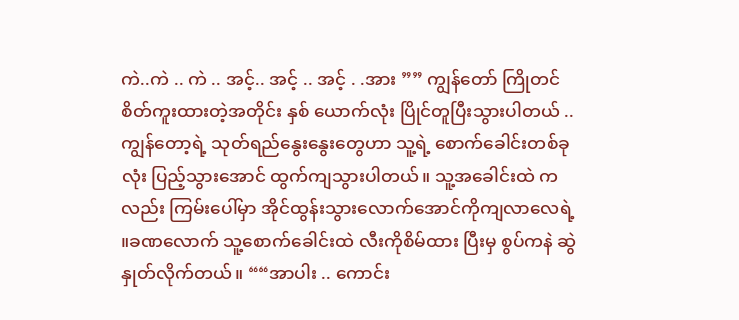ကဲ..ကဲ .. ကဲ .. အင့်.. အင့် .. အင့် . .အား ”” ကျွန်တော် ကြိုတင်စိတ်ကူးထားတဲ့အတိုင်း နှစ် ယောက်လုံး ပြိုင်တူပြီးသွားပါတယ် .. ကျွန်တော့ရဲ့ သုတ်ရည်နွေးနွေးတွေဟာ သူ့ရဲ့ စောက်ခေါင်းတစ်ခုလုံး ပြည့်သွားအောင် ထွက်ကျသွားပါတယ်။ သူ့အခေါင်းထဲ ကလည်း ကြမ်းပေါ်မှာ အိုင်ထွန်းသွားလောက်အောင်ကိုကျလာလေရဲ့ ။ခဏလောက် သူ့စောက်ခေါင်းထဲ လီးကိုစိမ်ထား ပြီးမှ စွပ်ကနဲ ဆွဲနှုတ်လိုက်တယ်။ ““အာပါး .. ကောင်း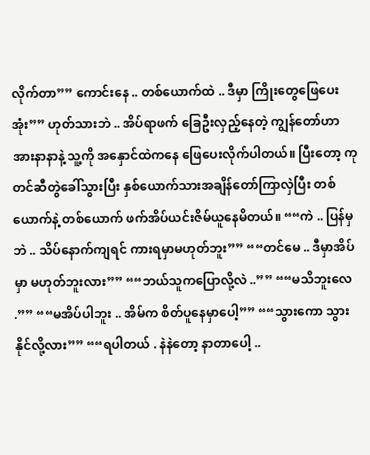လိုက်တာ”” ကောင်းနေ .. တစ်ယောက်ထဲ .. ဒီမှာ ကြိုးတွေဖြေပေးအုံး”” ဟုတ်သားဘဲ .. အိပ်ရာဖက် ခြေဦးလှည့်နေတဲ့ ကျွန်တော်ဟာ အားနာနာနဲ့ သူ့ကို အနှောင်ထဲကနေ ဖြေပေးလိုက်ပါတယ်။ ပြီးတော့ ကုတင်ဆီတွဲခေါ်သွားပြီး နှစ်ယောက်သားအချိန်တော်ကြာလှဲပြီး တစ်ယောက်နဲ့ တစ်ယောက် ဖက်အိပ်ယင်းဇိမ်ယူနေမိတယ်။ ““ကဲ .. ပြန်မှဘဲ .. သိပ်နောက်ကျရင် ကားရမှာမဟုတ်ဘူး”” ““တင်မေ .. ဒီမှာအိပ်မှာ မဟုတ်ဘူးလား”” ““ဘယ်သူကပြောလို့လဲ ..”” ““မသိဘူးလေ .”” ““မအိပ်ပါဘူး .. အိမ်က စိတ်ပူနေမှာပေါ့”” ““သွားကော သွားနိုင်လို့လား”” ““ရပါတယ် . နဲနဲတော့ နာတာပေါ့ ..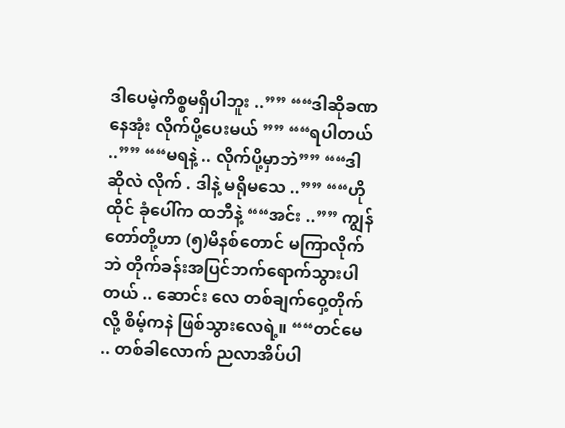ဒါပေမဲ့ကိစ္စမရှိပါဘူး ..”” ““ဒါဆိုခဏနေအုံး လိုက်ပို့ပေးမယ် ”” ““ရပါတယ် ..”” ““မရနဲ့ .. လိုက်ပို့မှာဘဲ”” ““ဒါဆိုလဲ လိုက် . ဒါနဲ့ မရိုမသေ ..”” ““ဟိုထိုင် ခုံပေါ်က ထဘီနဲ့ ““အင်း ..”” ကျွန်တော်တို့ဟာ (၅)မိနစ်တောင် မကြာလိုက်ဘဲ တိုက်ခန်းအပြင်ဘက်ရောက်သွားပါတယ် .. ဆောင်း လေ တစ်ချက်ဝှေ့တိုက်လို့ စိမ့်ကနဲ ဖြစ်သွားလေရဲ့။ ““တင်မေ .. တစ်ခါလောက် ညလာအိပ်ပါ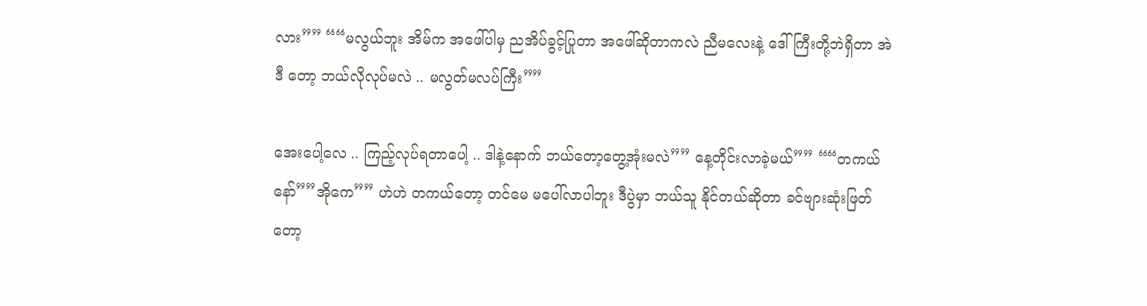လား”” ““မလွယ်ဘူး အိမ်က အဖေါ်ပါမှ ညအိပ်ခွင့်ပြုတာ အဖေါ်ဆိုတာကလဲ ညီမလေးနဲ့ ဒေါ်ကြီးတို့ဘဲရှိတာ အဲဒီ တော့ ဘယ်လိုလုပ်မလဲ .. မလွတ်မလပ်ကြီး””

အေးပေါ့လေ .. ကြည့်လုပ်ရတာပေါ့ .. ဒါနဲ့နောက် ဘယ်တော့တွေ့အုံးမလဲ”” နေ့တိုင်းလာခဲ့မယ်”” ““တကယ်နော်””အိုကေ”” ဟဲဟဲ တကယ်တော့ တင်မေ မပေါ်လာပါဘူး ဒီပွဲမှာ ဘယ်သူ နိုင်တယ်ဆိုတာ ခင်ဗျားဆုံးဖြတ်တော့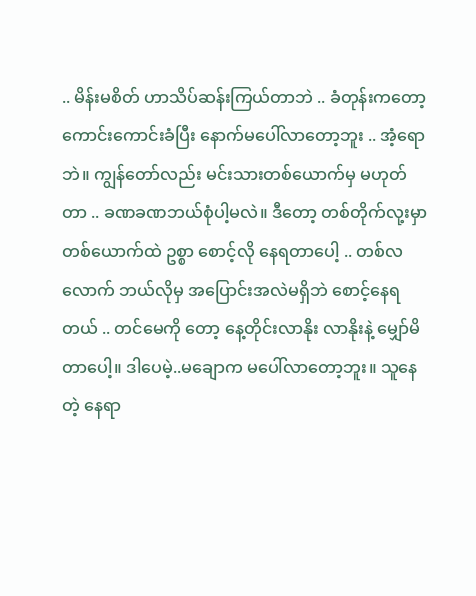.. မိန်းမစိတ် ဟာသိပ်ဆန်းကြယ်တာဘဲ .. ခံတုန်းကတော့ ကောင်းကောင်းခံပြီး နောက်မပေါ်လာတော့ဘူး .. အံ့ရောဘဲ။ ကျွန်တော်လည်း မင်းသားတစ်ယောက်မှ မဟုတ် တာ .. ခဏခဏဘယ်စုံပါ့မလဲ။ ဒီတော့ တစ်တိုက်လု့းမှာတစ်ယောက်ထဲ ဥစ္စာ စောင့်လို နေရတာပေါ့ .. တစ်လလောက် ဘယ်လိုမှ အပြောင်းအလဲမရှိဘဲ စောင့်နေရတယ် .. တင်မေကို တော့ နေ့တိုင်းလာနိုး လာနိုးနဲ့ မျှော်မိတာပေါ့။ ဒါပေမဲ့..မချောက မပေါ်လာတော့ဘူး။ သူနေတဲ့ နေရာ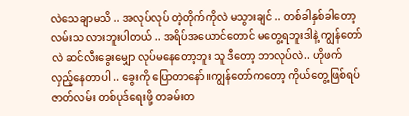လဲသေချာမသိ .. အလုပ်လုပ် တဲ့တိုက်ကိုလဲ မသွားချင် .. တစ်ခါနှစ်ခါတော့ လမ်းသ လားဘူးပါတယ် .. အရိပ်အယောင်တောင် မတွေ့ရဘူးဒါနဲ့ ကျွန်တော်လဲ ဆင်လီးခွေးမျှော လုပ်မနေတော့ဘူး သူ ဒီတော့ ဘာလုပ်လဲ.. ဟိုဖက်လှည့်နေတာပါ .. ခွေးကို ပြောတာနော်။ကျွန်တော်ကတော့ ကိုယ်တွေ့ဖြစ်ရပ် ဇာတ်လမ်း တစ်ပုဒ်ရေးဖို့ တခမ်းတ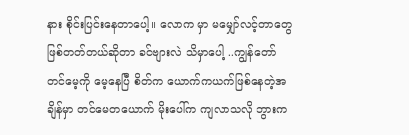နား စိုင်းပြင်းနေတာပေါ့။ လောက မှာ မမျှော်လင့်တာတွေ ဖြစ်တတ်တယ်ဆိုတာ ခင်ဗျားလဲ သိမှာပေါ့ ..ကျွန်တော် တင်မေ့ကို မေ့နေပြီ စိတ်က ယောက်ကယက်ဖြစ်နေတဲ့အချိန်မှာ တင်မေတယောက် မိုးပေါ်က ကျလာသလို ဘွားက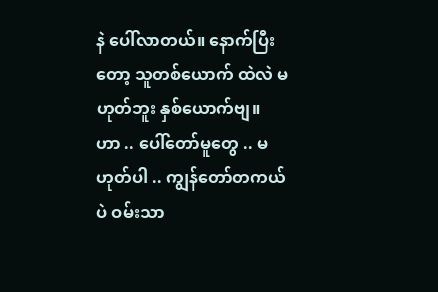နဲ ပေါ်လာတယ်။ နောက်ပြီးတော့ သူတစ်ယောက် ထဲလဲ မဟုတ်ဘူး နှစ်ယောက်ဗျ။ ဟာ .. ပေါ်တော်မူတွေ .. မဟုတ်ပါ .. ကျွန်တော်တကယ်ပဲ ဝမ်းသာ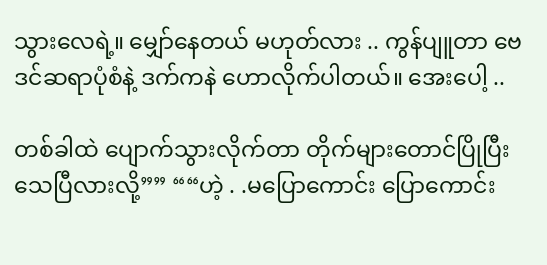သွားလေရဲ့။ မျှော်နေတယ် မဟုတ်လား .. ကွန်ပျူတာ ဗေဒင်ဆရာပုံစံနဲ့ ဒက်ကနဲ ဟောလိုက်ပါတယ်။ အေးပေါ့ ..

တစ်ခါထဲ ပျောက်သွားလိုက်တာ တိုက်များတောင်ပြိုပြီး သေပြီလားလို့”” ““ဟဲ့ . .မပြောကောင်း ပြောကောင်း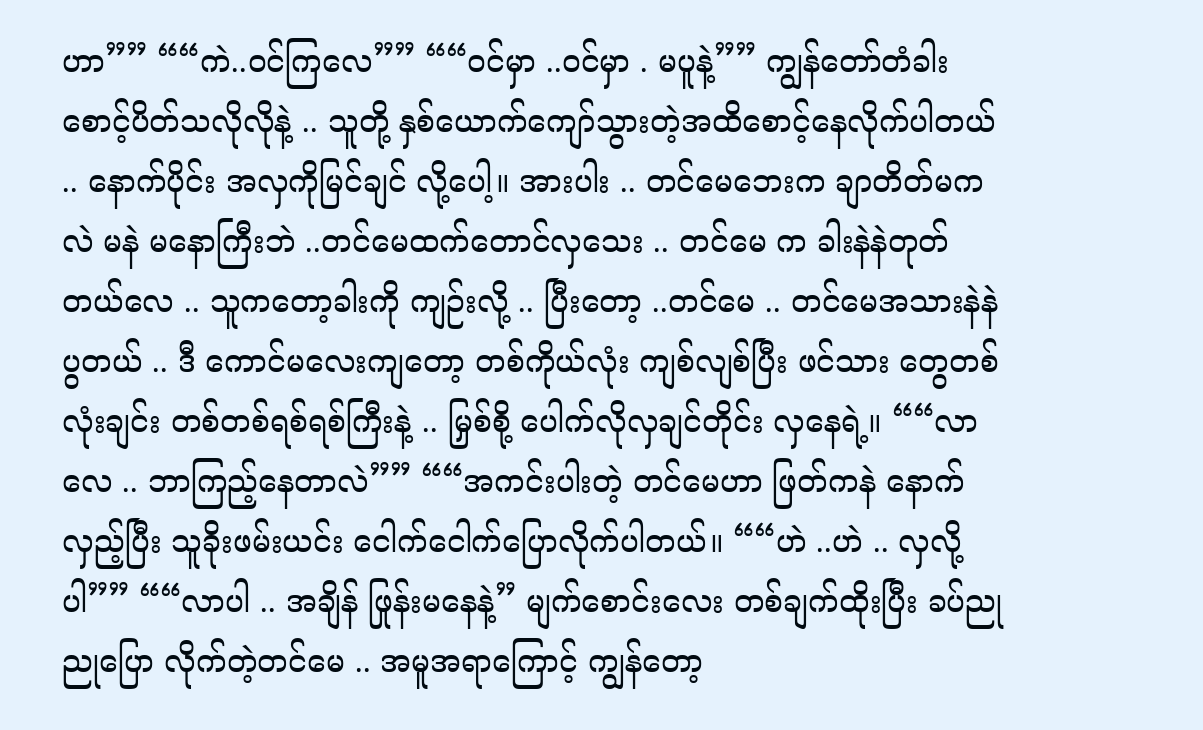ဟာ”” ““ကဲ..ဝင်ကြလေ”” ““ဝင်မှာ ..ဝင်မှာ . မပူနဲ့”” ကျွန်တော်တံခါးစောင့်ပိတ်သလိုလိုနဲ့ .. သူတို့ နှစ်ယောက်ကျော်သွားတဲ့အထိစောင့်နေလိုက်ပါတယ် .. နောက်ပိုင်း အလှကိုမြင်ချင် လို့ပေါ့။ အားပါး .. တင်မေဘေးက ချာတိတ်မကလဲ မနဲ မနောကြီးဘဲ ..တင်မေထက်တောင်လှသေး .. တင်မေ က ခါးနဲနဲတုတ်တယ်လေ .. သူကတော့ခါးကို ကျဉ်းလို့ .. ပြီးတော့ ..တင်မေ .. တင်မေအသားနဲနဲပွတယ် .. ဒီ ကောင်မလေးကျတော့ တစ်ကိုယ်လုံး ကျစ်လျစ်ပြီး ဖင်သား တွေတစ်လုံးချင်း တစ်တစ်ရစ်ရစ်ကြီးနဲ့ .. မြှစ်စို့ ပေါက်လိုလှချင်တိုင်း လှနေရဲ့။ ““လာလေ .. ဘာကြည့်နေတာလဲ”” ““အကင်းပါးတဲ့ တင်မေဟာ ဖြတ်ကနဲ နောက် လှည့်ပြီး သူခိုးဖမ်းယင်း ငေါက်ငေါက်ပြောလိုက်ပါတယ်။ ““ဟဲ ..ဟဲ .. လှလို့ပါ”” ““လာပါ .. အချိန် ဖြုန်းမနေနဲ့” မျက်စောင်းလေး တစ်ချက်ထိုးပြီး ခပ်ညုညုပြော လိုက်တဲ့တင်မေ .. အမူအရာကြောင့် ကျွန်တော့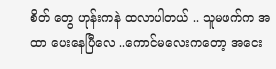စိတ် တွေ ဟုန်းကနဲ ထလာပါတယ် .. သူမဖက်က အထာ ပေးနေပြီလေ ..ကောင်မလေးကတော့ အငေး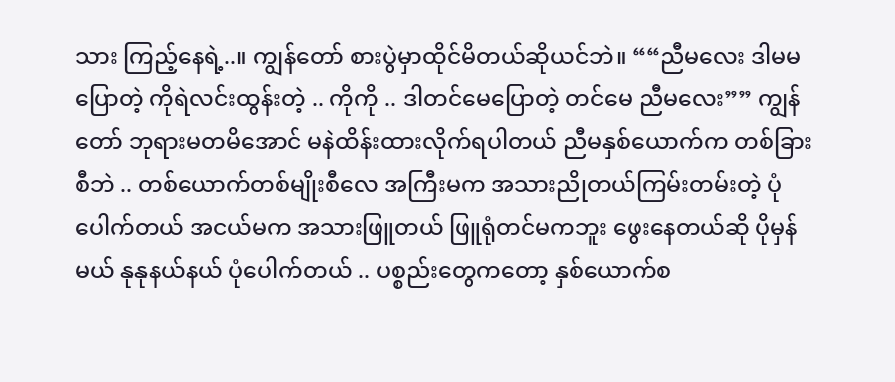သား ကြည့်နေရဲ့..။ ကျွန်တော် စားပွဲမှာထိုင်မိတယ်ဆိုယင်ဘဲ။ ““ညီမလေး ဒါမမပြောတဲ့ ကိုရဲလင်းထွန်းတဲ့ .. ကိုကို .. ဒါတင်မေပြောတဲ့ တင်မေ ညီမလေး”” ကျွန်တော် ဘုရားမတမိအောင် မနဲထိန်းထားလိုက်ရပါတယ် ညီမနှစ်ယောက်က တစ်ခြားစီဘဲ .. တစ်ယောက်တစ်မျိုးစီလေ အကြီးမက အသားညိုတယ်ကြမ်းတမ်းတဲ့ ပုံပေါက်တယ် အငယ်မက အသားဖြူတယ် ဖြူရုံတင်မကဘူး ဖွေးနေတယ်ဆို ပိုမှန်မယ် နုနုနယ်နယ် ပုံပေါက်တယ် .. ပစ္စည်းတွေကတော့ နှစ်ယောက်စ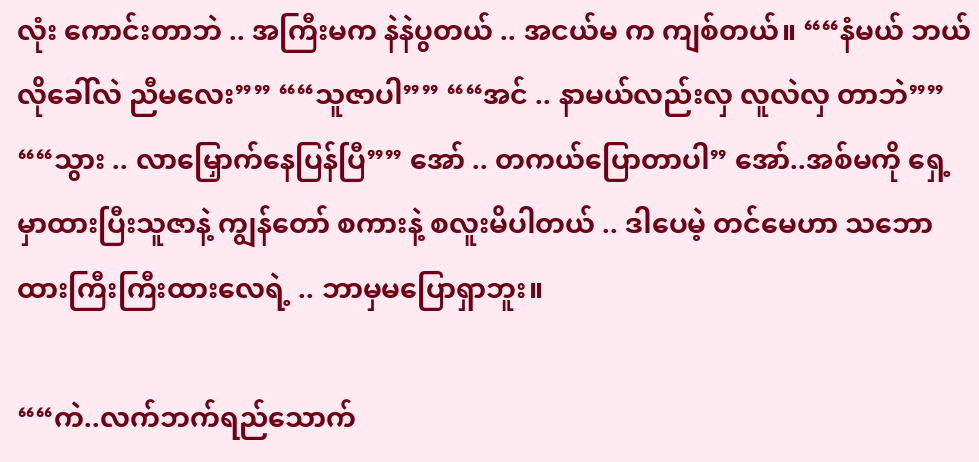လုံး ကောင်းတာဘဲ .. အကြီးမက နဲနဲပွတယ် .. အငယ်မ က ကျစ်တယ်။ ““နံမယ် ဘယ်လိုခေါ်လဲ ညီမလေး”” ““သူဇာပါ”” ““အင် .. နာမယ်လည်းလှ လူလဲလှ တာဘဲ”” ““သွား .. လာမြှောက်နေပြန်ပြီ”” အော် .. တကယ်ပြောတာပါ” အော်..အစ်မကို ရှေ့မှာထားပြီးသူဇာနဲ့ ကျွန်တော် စကားနဲ့ စလူးမိပါတယ် .. ဒါပေမဲ့ တင်မေဟာ သဘောထားကြီးကြီးထားလေရဲ့ .. ဘာမှမပြောရှာဘူး။

““ကဲ..လက်ဘက်ရည်သောက်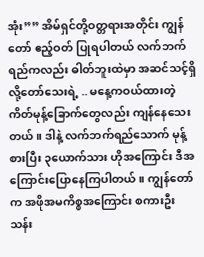အုံး”” အိမ်ရှင်တို့ဝတ္တရားအတိုင်း ကျွန်တော် ဧည့်ဝတ် ပြုရပါတယ် လက်ဘက်ရည်ကလည်း ဓါတ်ဘူးထဲမှာ အဆင်သင့်ရှိလို့တော်သေးရဲ့ .. မနေ့ကဝယ်ထားတဲ့ ကိတ်မုန့်ခြောက်တွေလည်း ကျန်နေသေးတယ်။ ဒါနဲ့ လက်ဘက်ရည်သောက် မုန့်စားပြီး ၃ယောက်သား ဟိုအကြောင်း ဒီအကြောင်းပြောနေကြပါတယ်။ ကျွန်တော်က အဖိုအမကိစ္စအကြောင်း စကားဦး သန်း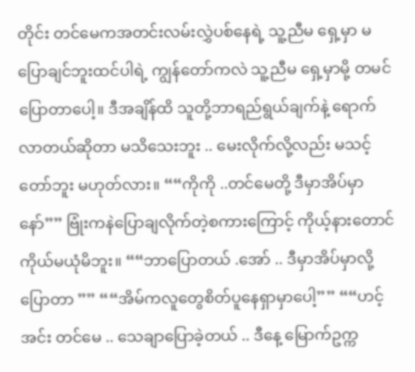တိုင်း တင်မေကအတင်းလမ်းလွှဲပစ်နေရဲ့ သူ့ညီမ ရှေ့မှာ မပြောချင်ဘူးထင်ပါရဲ့ ကျွန်တော်ကလဲ သူ့ညီမ ရှေ့မှာမို့ တမင်ပြောတာပေါ့။ ဒီအချိန်ထိ သူတို့ဘာရည်ရွယ်ချက်နဲ့ ရောက်လာတယ်ဆိုတာ မသိသေးဘူး .. မေးလိုက်လို့လည်း မသင့်တော်ဘူး မဟုတ်လား။ ““ကိုကို ..တင်မေတို့ ဒီမှာအိပ်မှာနော်”” ဗြုံးကနဲပြောချလိုက်တဲ့စကားကြောင့် ကိုယ့်နားတောင် ကိုယ်မယုံမိဘူး။ ““ဘာပြောတယ် .အော် .. ဒီမှာအိပ်မှာလို့ပြောတာ ”” ““အိမ်ကလူတွေစိတ်ပူနေရှာမှာပေါ့”” ““ဟင့်အင်း တင်မေ .. သေချာပြောခဲ့တယ် .. ဒီနေ့ မြောက်ဥက္က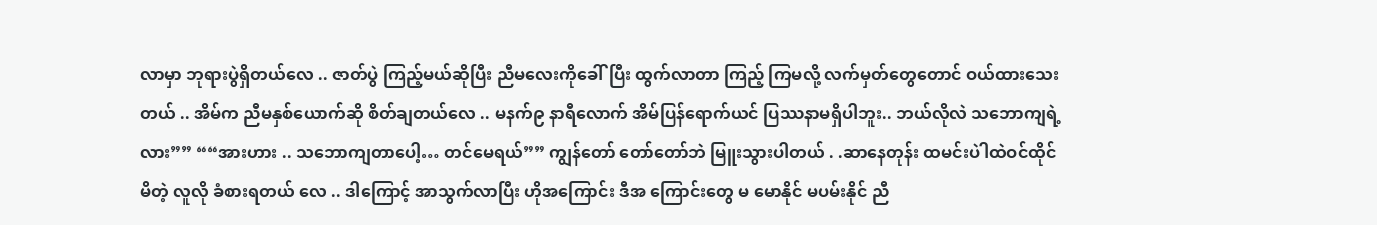လာမှာ ဘုရားပွဲရှိတယ်လေ .. ဇာတ်ပွဲ ကြည့်မယ်ဆိုပြီး ညီမလေးကိုခေါ်ပြီး ထွက်လာတာ ကြည့် ကြမလို့ လက်မှတ်တွေတောင် ဝယ်ထားသေးတယ် .. အိမ်က ညီမနှစ်ယောက်ဆို စိတ်ချတယ်လေ .. မနက်၉ နာရီလောက် အိမ်ပြန်ရောက်ယင် ပြဿနာမရှိပါဘူး.. ဘယ်လိုလဲ သဘောကျရဲ့လား”” ““အားဟား .. သဘောကျတာပေါ့… တင်မေရယ်”” ကျွန်တော် တော်တော်ဘဲ မြူးသွားပါတယ် . .ဆာနေတုန်း ထမင်းပဲါထဲဝင်ထိုင်မိတဲ့ လူလို ခံစားရတယ် လေ .. ဒါကြောင့် အာသွက်လာပြီး ဟိုအကြောင်း ဒီအ ကြောင်းတွေ မ မောနိုင် မပမ်းနိုင် ညီ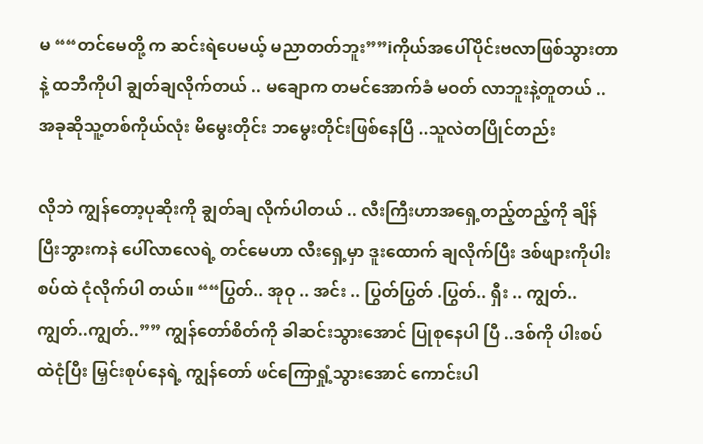မ ““တင်မေတို့ က ဆင်းရဲပေမယ့် မညာတတ်ဘူး””iကိုယ်အပေါ်ပိုင်းဗလာဖြစ်သွားတာနဲ့ ထဘီကိုပါ ချွတ်ချလိုက်တယ် .. မချောက တမင်အောက်ခံ မဝတ် လာဘူးနဲ့တူတယ် .. အခုဆိုသူ့တစ်ကိုယ်လုံး မိမွေးတိုင်း ဘမွေးတိုင်းဖြစ်နေပြီ ..သူလဲတပြိုင်တည်း

လိုဘဲ ကျွန်တော့ပုဆိုးကို ချွတ်ချ လိုက်ပါတယ် .. လီးကြီးဟာအရှေ့တည့်တည့်ကို ချိန်ပြီးဘွားကနဲ ပေါ်လာလေရဲ့ တင်မေဟာ လီးရှေ့မှာ ဒူးထောက် ချလိုက်ပြီး ဒစ်ဖျားကိုပါးစပ်ထဲ ငုံလိုက်ပါ တယ်။ ““ပြွတ်.. အုဝု .. အင်း .. ပြွတ်ပြွတ် .ပြွတ်.. ရှီး .. ကျွတ်..ကျွတ်..ကျွတ်..”” ကျွန်တော်စိတ်ကို ခါဆင်းသွားအောင် ပြုစုနေပါ ပြီ ..ဒစ်ကို ပါးစပ်ထဲငုံပြီး မြှင်းစုပ်နေရဲ့ ကျွန်တော် ဖင်ကြောရှုံ့သွားအောင် ကောင်းပါ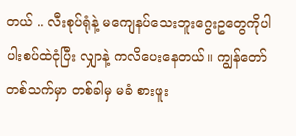တယ် .. လီးစုပ်ရုံနဲ့ မကျေနပ်သေးဘူးဂွေးဥတွေကိုပါ ပါးစပ်ထဲငုံပြီး လျှာနဲ့ ကလိပေးနေတယ်။ ကျွန်တော်တစ်သက်မှာ တစ်ခါမှ မခံ စားဖူး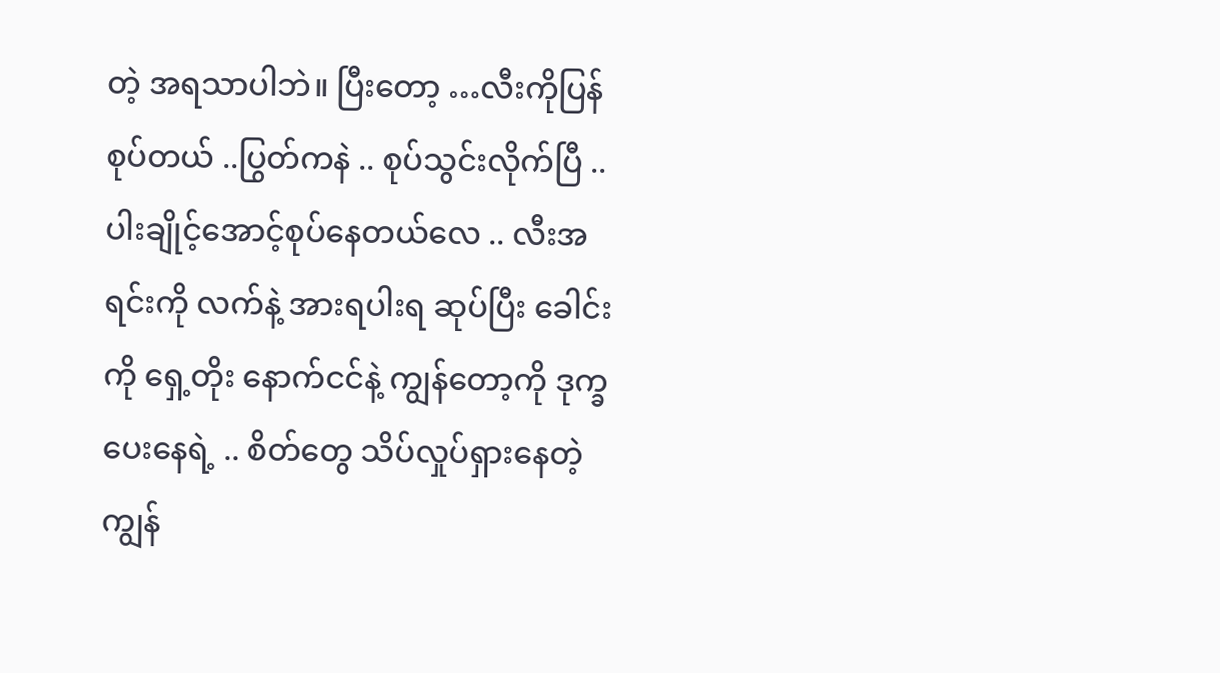တဲ့ အရသာပါဘဲ။ ပြီးတော့ …လီးကိုပြန်စုပ်တယ် ..ပြွတ်ကနဲ .. စုပ်သွင်းလိုက်ပြီ .. ပါးချိုင့်အောင့်စုပ်နေတယ်လေ .. လီးအရင်းကို လက်နဲ့ အားရပါးရ ဆုပ်ပြီး ခေါင်းကို ရှေ့တိုး နောက်ငင်နဲ့ ကျွန်တော့ကို ဒုက္ခပေးနေရဲ့ .. စိတ်တွေ သိပ်လှုပ်ရှားနေတဲ့ ကျွန်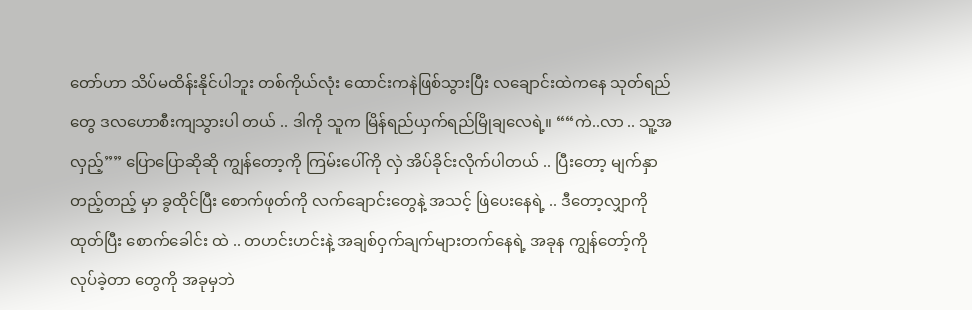တော်ဟာ သိပ်မထိန်းနိုင်ပါဘူး တစ်ကိုယ်လုံး ထောင်းကနဲဖြစ်သွားပြီး လချောင်းထဲကနေ သုတ်ရည်တွေ ဒလဟောစီးကျသွားပါ တယ် .. ဒါကို သူက မြိန်ရည်ယှက်ရည်မြိုချလေရဲ့။ ““ကဲ..လာ .. သူ့အလှည့်”” ပြောပြောဆိုဆို ကျွန်တော့ကို ကြမ်းပေါ်ကို လှဲ အိပ်ခိုင်းလိုက်ပါတယ် .. ပြီးတော့ မျက်နှာတည့်တည့် မှာ ခွထိုင်ပြီး စောက်ဖုတ်ကို လက်ချောင်းတွေနဲ့ အသင့် ဖြဲပေးနေရဲ့ .. ဒီတော့လျှာကိုထုတ်ပြီး စောက်ခေါင်း ထဲ .. တဟင်းဟင်းနဲ့ အချစ်ဝှက်ချက်များတက်နေရဲ့ အခုန ကျွန်တော့်ကိုလုပ်ခဲ့တာ တွေကို အခုမှဘဲ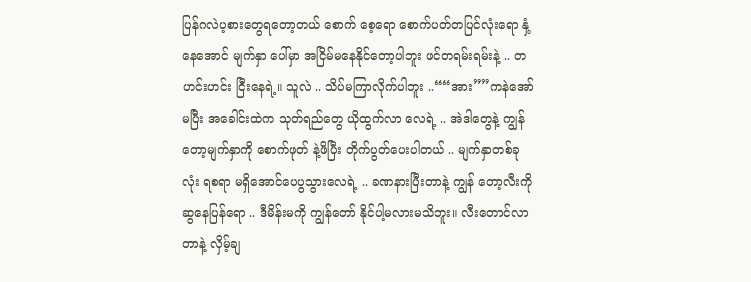ပြန်ဂလဲပ့စားတွေရတော့တယ် စောက် စေ့ရော စောက်ပတ်တပြင်လုံးရော နှံ့နေအောင် မျက်နှာ ပေါ်မှာ အငြိမ်မနေနိုင်တော့ပါဘူး ဖင်တရမ်းရမ်းနဲ့ .. တဟင်းဟင်း ငြီးနေရဲ့။ သူလဲ .. သိပ်မကြာလိုက်ပါဘူး ..““အား””ကနဲအော်မပြီး အခေါင်းထဲက သုတ်ရည်တွေ ယိုထွက်လာ လေရဲ့ .. အဲဒါတွေနဲ့ ကျွန်တော့မျက်နှာကို စောက်ဖုတ် နဲ့ဖိပြီး တိုက်ပွတ်ပေးပါတယ် .. မျက်နှာတစ်ခုလုံး ရစရာ မရှိအောင်ပေပွသွားလေရဲ့ .. ခဏနားပြီးတာနဲ့ ကျွန် တော့လီးကိုဆွနေပြန်ရော .. ဒီမိန်းမကို ကျွန်တော် နိုင်ပါ့မလားမသိဘူး။ လီးတောင်လာတာနဲ့ လှိမ့်ချ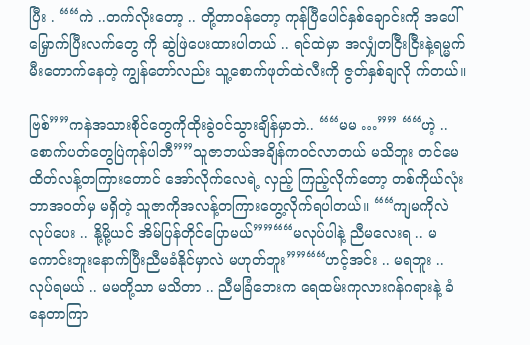ပြီး . ““ကဲ ..တက်လိုးတော့ .. တို့တာဝန်တော့ ကုန်ပြီပေါင်နှစ်ချောင်းကို အပေါ်မြှောက်ပြီးလက်တွေ ကို ဆွဲဖြဲပေးထားပါတယ် .. ရင်ထဲမှာ အလျှံတငြီးငြီးနဲ့ရမ္မက်မီးတောက်နေတဲ့ ကျွန်တော်လည်း သူ့စောက်ဖုတ်ထဲလီးကို ဇွတ်နှစ်ချလို က်တယ်။

ဗြစ်””ကနဲအသားစိုင်တွေကိုထိုးခွဲဝင်သွားချိန်မှာဘဲ.. ““မမ …”” ““ဟဲ့ .. စောက်ပတ်တွေပြဲကုန်ပါဘီ””သူဇာဘယ်အချိန်ကဝင်လာတယ် မသိဘူး တင်မေ ထိတ်လန့်တကြားတောင် အော်လိုက်လေရဲ့ လှည့် ကြည့်လိုက်တော့ တစ်ကိုယ်လုံး ဘာအဝတ်မှ မရှိတဲ့ သူဇာကိုအလန့်တကြားတွေ့လိုက်ရပါတယ်။ ““ကျမကိုလဲ လုပ်ပေး .. နို့မို့ယင် အိမ်ပြန်တိုင်ပြောမယ်””““မလုပ်ပါနဲ့ ညီမလေးရ .. မကောင်းဘူးနောက်ပြီးညီမခံနိုင်မှာလဲ မဟုတ်ဘူး””““ဟင့်အင်း .. မရဘူး .. လုပ်ရမယ် .. မမတို့သာ မသိတာ .. ညီမခြံဘေးက ရေထမ်းကုလားဂန်ဂရားနဲ့ ခံနေတာကြာ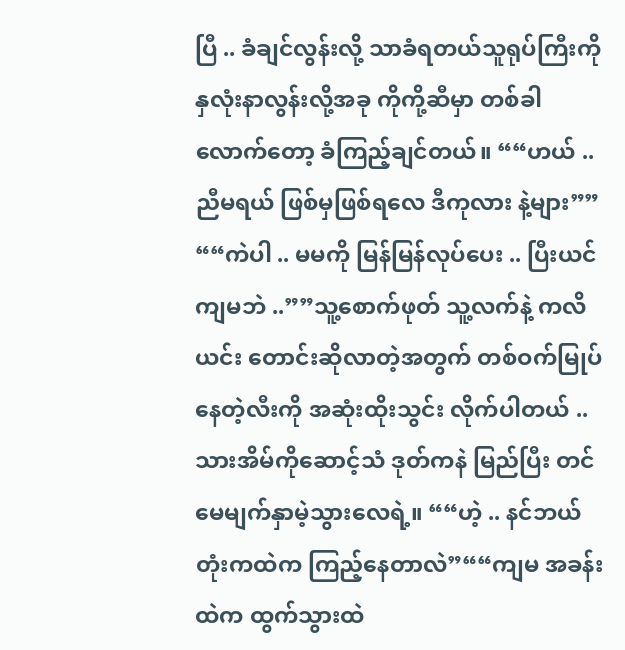ပြီ .. ခံချင်လွန်းလို့ သာခံရတယ်သူရုပ်ကြီးကို နှလုံးနာလွန်းလို့အခု ကိုကို့ဆီမှာ တစ်ခါ လောက်တော့ ခံကြည့်ချင်တယ်။ ““ဟယ် .. ညီမရယ် ဖြစ်မှဖြစ်ရလေ ဒီကုလား နဲ့များ”” ““ကဲပါ .. မမကို မြန်မြန်လုပ်ပေး .. ပြီးယင် ကျမဘဲ ..””သူ့စောက်ဖုတ် သူ့လက်နဲ့ ကလိယင်း တောင်းဆိုလာတဲ့အတွက် တစ်ဝက်မြုပ်နေတဲ့လီးကို အဆုံးထိုးသွင်း လိုက်ပါတယ် .. သားအိမ်ကိုဆောင့်သံ ဒုတ်ကနဲ မြည်ပြီး တင်မေမျက်နှာမဲ့သွားလေရဲ့။ ““ဟဲ့ .. နင်ဘယ်တုံးကထဲက ကြည့်နေတာလဲ”““ကျမ အခန်းထဲက ထွက်သွားထဲ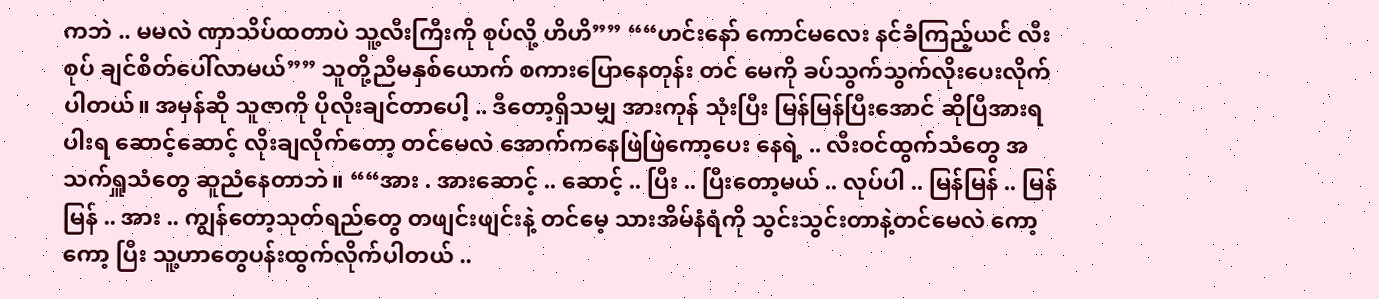ကဘဲ .. မမလဲ ဏှာသိပ်ထတာပဲ သူ့လီးကြီးကို စုပ်လို့ ဟိဟိ”” ““ဟင်းနော် ကောင်မလေး နင်ခံကြည့်ယင် လီးစုပ် ချင်စိတ်ပေါ်လာမယ်”” သူတို့ညီမနှစ်ယောက် စကားပြောနေတုန်း တင် မေကို ခပ်သွက်သွက်လိုးပေးလိုက်ပါတယ်။ အမှန်ဆို သူဇာကို ပိုလိုးချင်တာပေါ့ .. ဒီတော့ရှိသမျှ အားကုန် သုံးပြီး မြန်မြန်ပြီးအောင် ဆိုပြီအားရပါးရ ဆောင့်ဆောင့် လိုးချလိုက်တော့ တင်မေလဲ အောက်ကနေဖြဲဖြဲကော့ပေး နေရဲ့ .. လီးဝင်ထွက်သံတွေ အသက်ရှူသံတွေ ဆူညံနေတာဘဲ။ ““အား . အားဆောင့် .. ဆောင့် .. ပြီး .. ပြီးတော့မယ် .. လုပ်ပါ .. မြန်မြန် .. မြန်မြန် .. အား .. ကျွန်တော့သုတ်ရည်တွေ တဖျင်းဖျင်းနဲ့ တင်မေ့ သားအိမ်နံရံကို သွင်းသွင်းတာနဲ့တင်မေလဲ ကော့ကော့ ပြီး သူ့ဟာတွေပန်းထွက်လိုက်ပါတယ် ..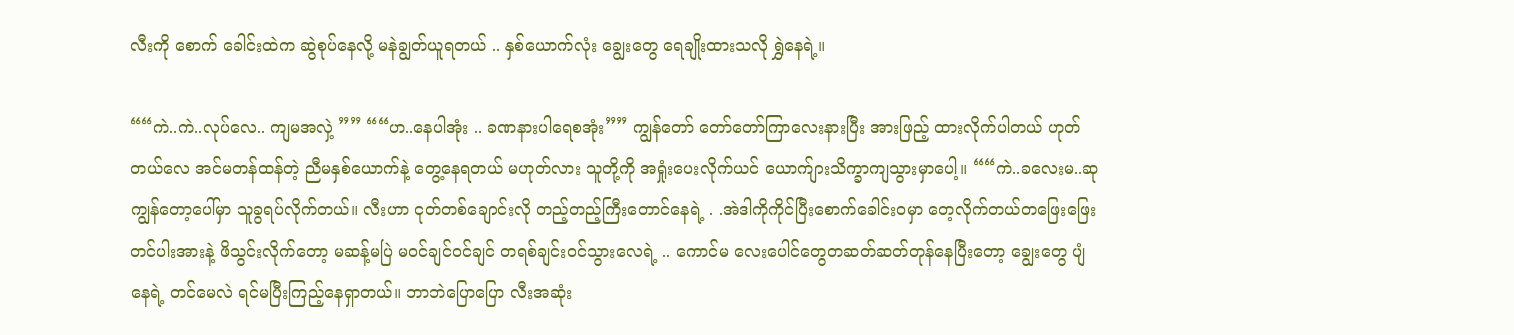လီးကို စောက် ခေါင်းထဲက ဆွဲစုပ်နေလို့ မနဲချွတ်ယူရတယ် .. နှစ်ယောက်လုံး ချွေးတွေ ရေချိုးထားသလို ရွှဲနေရဲ့။

““ကဲ..ကဲ..လုပ်လေ.. ကျမအလှဲ့ ”” ““ဟ..နေပါအုံး .. ခဏနားပါရေစအုံး”” ကျွန်တော် တော်တော်ကြာလေးနားပြီး အားဖြည့် ထားလိုက်ပါတယ် ဟုတ်တယ်လေ အင်မတန်ထန်တဲ့ ညီမနှစ်ယောက်နဲ့ တွေ့နေရတယ် မဟုတ်လား သူတို့ကို အရှုံးပေးလိုက်ယင် ယောက်ျားသိက္ခာကျသွားမှာပေါ့။ ““ကဲ..ခလေးမ..ဆုကျွန်တော့ပေါ်မှာ သူခွရပ်လိုက်တယ်။ လီးဟာ ငုတ်တစ်ချောင်းလို တည့်တည့်ကြီးတောင်နေရဲ့ . .အဲဒါကိုကိုင်ပြီးစောက်ခေါင်းဝမှာ တေ့လိုက်တယ်တဖြေးဖြေး တင်ပါးအားနဲ့ ဖိသွင်းလိုက်တော့ မဆန့်မပြဲ မဝင်ချင်ဝင်ချင် တရစ်ချင်းဝင်သွားလေရဲ့ .. ကောင်မ လေးပေါင်တွေတဆတ်ဆတ်တုန်နေပြီးတော့ ချွေးတွေ ပျံနေရဲ့ တင်မေလဲ ရင်မပြီးကြည့်နေရှာတယ်။ ဘာဘဲပြောပြော လီးအဆုံး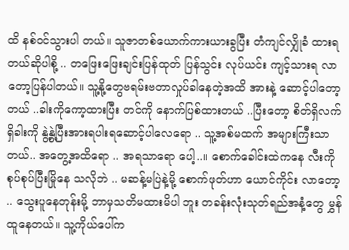ထိ နစ်ဝင်သွားပါ တယ်။ သူဇာတစ်ယောက်ကားယားခွပြီး တံကျင်လျှိုခံ ထားရတယ်ဆိုပါစို့ .. တဖြေးဖြေးချင်းပြန်ထုတ် ပြန်သွင်း လုပ်ယင်း ကျင့်သားရ လာတော့ပြန်ပါတယ်။ သူ့နို့တွေဗရမ်းဗတာလှုပ်ခါနေတဲ့အထိ အားနဲ့ ဆောင့်ပါတော့တယ် ..ခါးကိုကော့ထားပြီး တင်ကို နောက်ပြစ်ထားတယ် ..ပြီးတော့ စိတ်ရှိလက်ရှိခါးကို နွဲ့နွဲ့ပြီးအားရပါးရဆောင့်ပါလေရော .. သူ့အစ်မထက် အများကြီးသာတယ်.. အတွေ့အထိရော .. အရသာရော ပေါ့..။ စောက်ခေါင်းထဲကနေ လီးကို စုပ်စုပ်ပြီးမြိုနေ သလိုဘဲ .. မဆန့်မပြဲနဲ့မို့ စောက်ဖုတ်ဟာ ယောင်ကိုင်း လာတော့ .. သွေးပူနေတုန်းမို့ ဘာမှသတိမထားမိပါ ဘူး တခန်းလုံးသုတ်ရည်အနံ့တွေ မွှန်ထူနေတယ်။ သူ့ကိုယ်ပေါ်က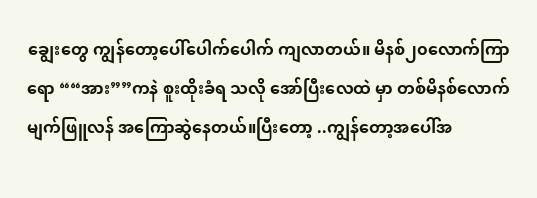ချွေးတွေ ကျွန်တော့ပေါ်ပေါက်ပေါက် ကျလာတယ်။ မိနစ်၂၀လောက်ကြာရော ““အား””ကနဲ စူးထိုးခံရ သလို အော်ပြီးလေထဲ မှာ တစ်မိနစ်လောက် မျက်ဖြူလန် အကြောဆွဲနေတယ်။ပြီးတော့ ..ကျွန်တော့အပေါ်အ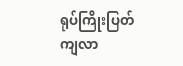ရုပ်ကြိုးပြတ်ကျလာ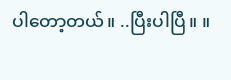ပါတော့တယ်။ ..ပြီးပါပြီ။ ။